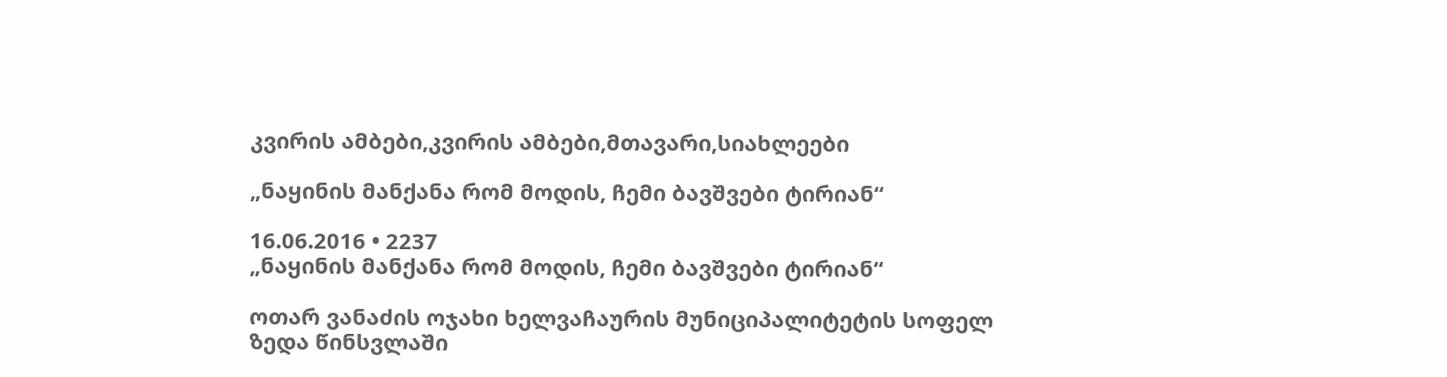კვირის ამბები,კვირის ამბები,მთავარი,სიახლეები

„ნაყინის მანქანა რომ მოდის, ჩემი ბავშვები ტირიან“

16.06.2016 • 2237
„ნაყინის მანქანა რომ მოდის, ჩემი ბავშვები ტირიან“

ოთარ ვანაძის ოჯახი ხელვაჩაურის მუნიციპალიტეტის სოფელ ზედა წინსვლაში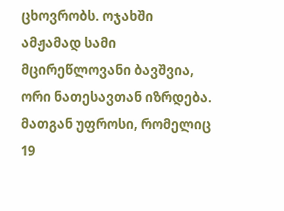ცხოვრობს. ოჯახში ამჟამად სამი მცირეწლოვანი ბავშვია, ორი ნათესავთან იზრდება. მათგან უფროსი, რომელიც 19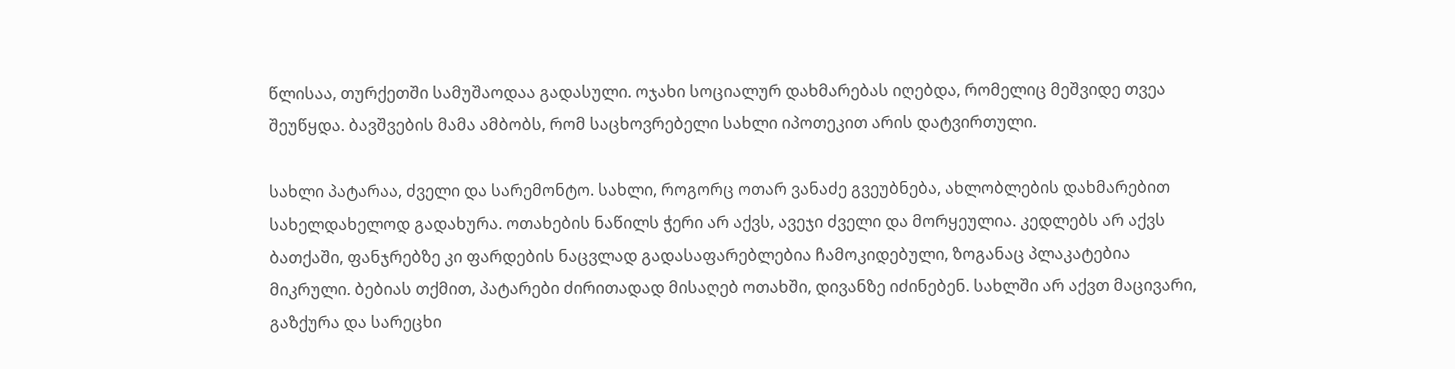წლისაა, თურქეთში სამუშაოდაა გადასული. ოჯახი სოციალურ დახმარებას იღებდა, რომელიც მეშვიდე თვეა შეუწყდა. ბავშვების მამა ამბობს, რომ საცხოვრებელი სახლი იპოთეკით არის დატვირთული.

სახლი პატარაა, ძველი და სარემონტო. სახლი, როგორც ოთარ ვანაძე გვეუბნება, ახლობლების დახმარებით სახელდახელოდ გადახურა. ოთახების ნაწილს ჭერი არ აქვს, ავეჯი ძველი და მორყეულია. კედლებს არ აქვს ბათქაში, ფანჯრებზე კი ფარდების ნაცვლად გადასაფარებლებია ჩამოკიდებული, ზოგანაც პლაკატებია მიკრული. ბებიას თქმით, პატარები ძირითადად მისაღებ ოთახში, დივანზე იძინებენ. სახლში არ აქვთ მაცივარი, გაზქურა და სარეცხი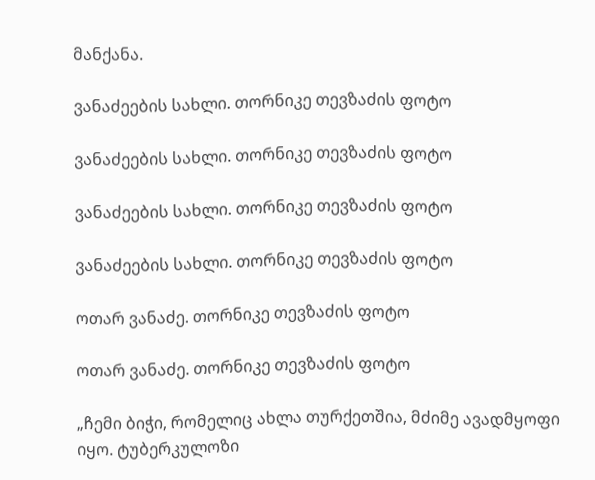მანქანა.

ვანაძეების სახლი. თორნიკე თევზაძის ფოტო

ვანაძეების სახლი. თორნიკე თევზაძის ფოტო

ვანაძეების სახლი. თორნიკე თევზაძის ფოტო

ვანაძეების სახლი. თორნიკე თევზაძის ფოტო

ოთარ ვანაძე. თორნიკე თევზაძის ფოტო

ოთარ ვანაძე. თორნიკე თევზაძის ფოტო

„ჩემი ბიჭი, რომელიც ახლა თურქეთშია, მძიმე ავადმყოფი იყო. ტუბერკულოზი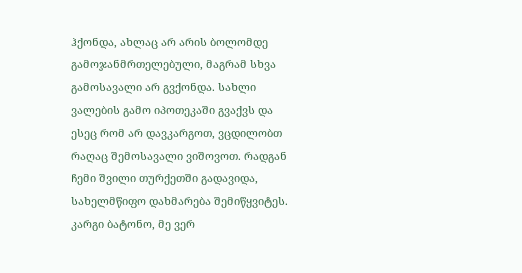ჰქონდა, ახლაც არ არის ბოლომდე გამოჯანმრთელებული, მაგრამ სხვა გამოსავალი არ გვქონდა. სახლი ვალების გამო იპოთეკაში გვაქვს და ესეც რომ არ დავკარგოთ, ვცდილობთ რაღაც შემოსავალი ვიშოვოთ. რადგან ჩემი შვილი თურქეთში გადავიდა, სახელმწიფო დახმარება შემიწყვიტეს. კარგი ბატონო, მე ვერ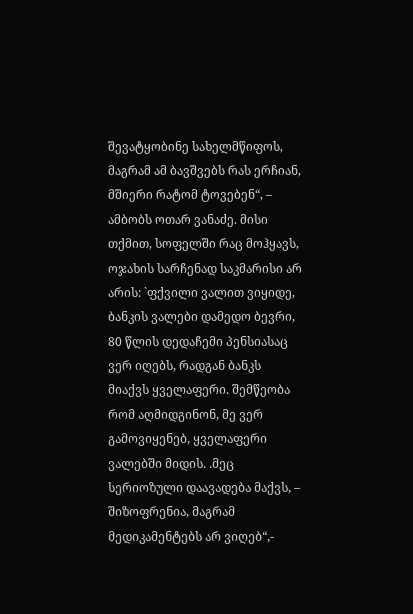შევატყობინე სახელმწიფოს, მაგრამ ამ ბავშვებს რას ერჩიან, მშიერი რატომ ტოვებენ“, – ამბობს ოთარ ვანაძე. მისი თქმით, სოფელში რაც მოჰყავს, ოჯახის სარჩენად საკმარისი არ არის: `ფქვილი ვალით ვიყიდე, ბანკის ვალები დამედო ბევრი, 80 წლის დედაჩემი პენსიასაც ვერ იღებს, რადგან ბანკს მიაქვს ყველაფერი. შემწეობა რომ აღმიდგინონ, მე ვერ გამოვიყენებ, ყველაფერი ვალებში მიდის. .მეც სერიოზული დაავადება მაქვს, – შიზოფრენია, მაგრამ მედიკამენტებს არ ვიღებ“,-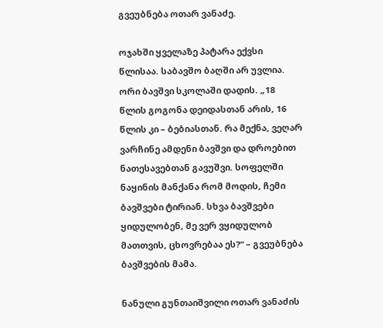გვეუბნება ოთარ ვანაძე.

ოჯახში ყველაზე პატარა ექვსი წლისაა. საბავშო ბაღში არ უვლია. ორი ბავშვი სკოლაში დადის. „18 წლის გოგონა დეიდასთან არის, 16 წლის კი – ბებიასთან. რა მექნა, ვეღარ ვარჩინე ამდენი ბავშვი და დროებით ნათესავებთან გავუშვი. სოფელში ნაყინის მანქანა რომ მოდის, ჩემი ბავშვები ტირიან. სხვა ბავშვები ყიდულობენ, მე ვერ ვყიდულობ მათთვის, ცხოვრებაა ეს?“ – გვეუბნება ბავშვების მამა.

ნანული გუნთაიშვილი ოთარ ვანაძის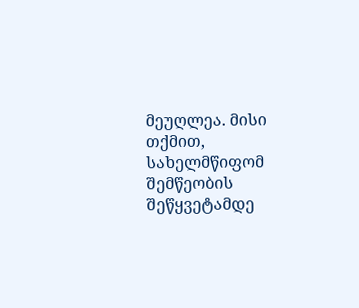მეუღლეა. მისი თქმით, სახელმწიფომ შემწეობის შეწყვეტამდე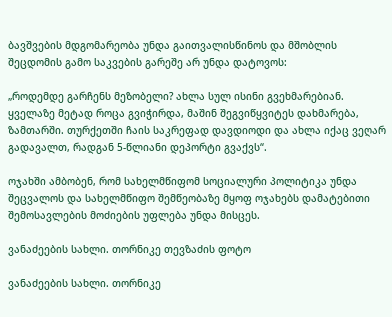ბავშვების მდგომარეობა უნდა გაითვალისწინოს და მშობლის შეცდომის გამო საკვების გარეშე არ უნდა დატოვოს:

„როდემდე გარჩენს მეზობელი? ახლა სულ ისინი გვეხმარებიან. ყველაზე მეტად როცა გვიჭირდა, მაშინ შეგვიწყვიტეს დახმარება, ზამთარში. თურქეთში ჩაის საკრეფად დავდიოდი და ახლა იქაც ვეღარ გადავალთ, რადგან 5-წლიანი დეპორტი გვაქვს“.

ოჯახში ამბობენ, რომ სახელმწიფომ სოციალური პოლიტიკა უნდა შეცვალოს და სახელმწიფო შემწეობაზე მყოფ ოჯახებს დამატებითი შემოსავლების მოძიების უფლება უნდა მისცეს.

ვანაძეების სახლი. თორნიკე თევზაძის ფოტო

ვანაძეების სახლი. თორნიკე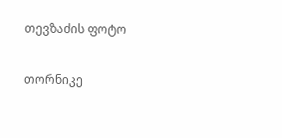თევზაძის ფოტო

თორნიკე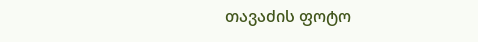თავაძის ფოტო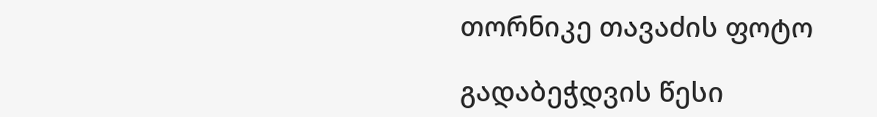თორნიკე თავაძის ფოტო

გადაბეჭდვის წესი